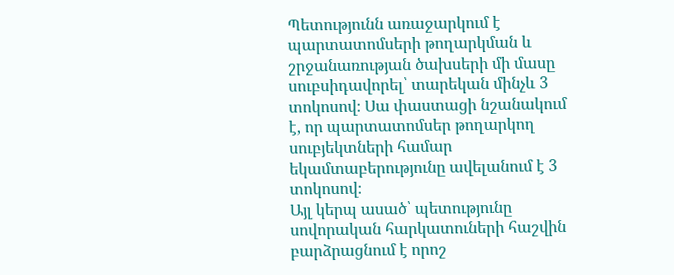Պետությունն առաջարկում է պարտատոմսերի թողարկման և շրջանառության ծախսերի մի մասը սուբսիդավորել՝ տարեկան մինչև 3 տոկոսով։ Սա փաստացի նշանակում է, որ պարտատոմսեր թողարկող սուբյեկտների համար եկամտաբերությունը ավելանում է 3 տոկոսով։
Այլ կերպ ասած՝ պետությունը սովորական հարկատուների հաշվին բարձրացնում է որոշ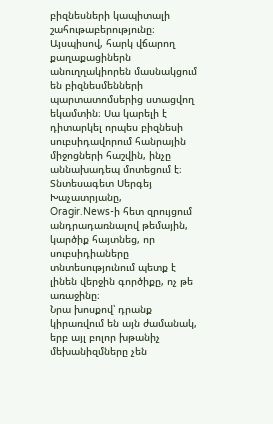բիզնեսների կապիտալի շահութաբերությունը։ Այսպիսով, հարկ վճարող քաղաքացիներն անուղղակիորեն մասնակցում են բիզնեսմենների պարտատոմսերից ստացվող եկամտին։ Սա կարելի է դիտարկել որպես բիզնեսի սուբսիդավորում հանրային միջոցների հաշվին, ինչը աննախադեպ մոտեցում է։
Տնտեսագետ Սերգեյ Խաչատրյանը,
Oragir.News-ի հետ զրույցում անդրադառնալով թեմային, կարծիք հայտնեց, որ սուբսիդիաները տնտեսությունում պետք է լինեն վերջին գործիքը, ոչ թե առաջինը։
Նրա խոսքով՝ դրանք կիրառվում են այն ժամանակ, երբ այլ բոլոր խթանիչ մեխանիզմները չեն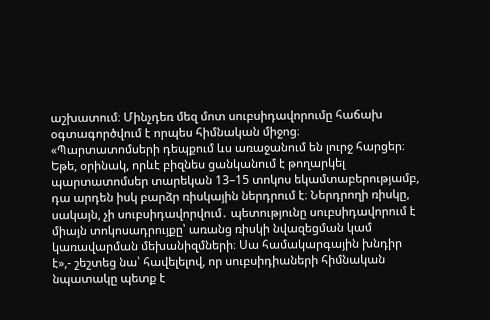աշխատում։ Մինչդեռ մեզ մոտ սուբսիդավորումը հաճախ օգտագործվում է որպես հիմնական միջոց։
«Պարտատոմսերի դեպքում ևս առաջանում են լուրջ հարցեր։ Եթե, օրինակ, որևէ բիզնես ցանկանում է թողարկել պարտատոմսեր տարեկան 13–15 տոկոս եկամտաբերությամբ, դա արդեն իսկ բարձր ռիսկային ներդրում է։ Ներդրողի ռիսկը, սակայն, չի սուբսիդավորվում․ պետությունը սուբսիդավորում է միայն տոկոսադրույքը՝ առանց ռիսկի նվազեցման կամ կառավարման մեխանիզմների։ Սա համակարգային խնդիր է»,- շեշտեց նա՝ հավելելով, որ սուբսիդիաների հիմնական նպատակը պետք է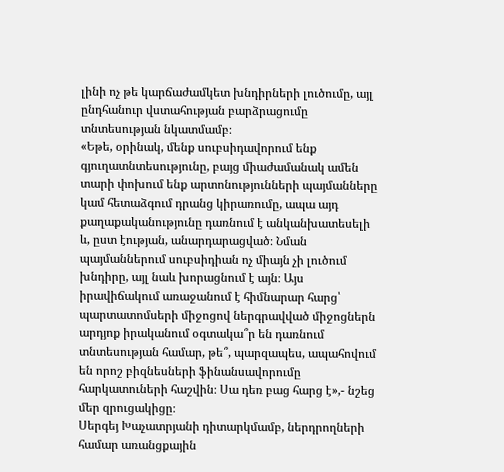լինի ոչ թե կարճաժամկետ խնդիրների լուծումը, այլ ընդհանուր վստահության բարձրացումը տնտեսության նկատմամբ։
«Եթե, օրինակ, մենք սուբսիդավորում ենք գյուղատնտեսությունը, բայց միաժամանակ ամեն տարի փոխում ենք արտոնությունների պայմանները կամ հետաձգում դրանց կիրառումը, ապա այդ քաղաքականությունը դառնում է անկանխատեսելի և, ըստ էության, անարդարացված։ Նման պայմաններում սուբսիդիան ոչ միայն չի լուծում խնդիրը, այլ նաև խորացնում է այն։ Այս իրավիճակում առաջանում է հիմնարար հարց՝ պարտատոմսերի միջոցով ներգրավված միջոցներն արդյոք իրականում օգտակա՞ր են դառնում տնտեսության համար, թե՞, պարզապես, ապահովում են որոշ բիզնեսների ֆինանսավորումը հարկատուների հաշվին։ Սա դեռ բաց հարց է»,- նշեց մեր զրուցակիցը։
Սերգեյ Խաչատրյանի դիտարկմամբ, ներդրողների համար առանցքային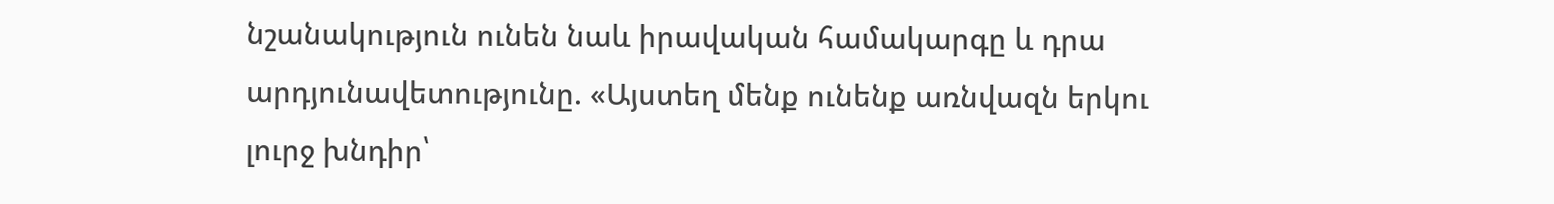նշանակություն ունեն նաև իրավական համակարգը և դրա արդյունավետությունը. «Այստեղ մենք ունենք առնվազն երկու լուրջ խնդիր՝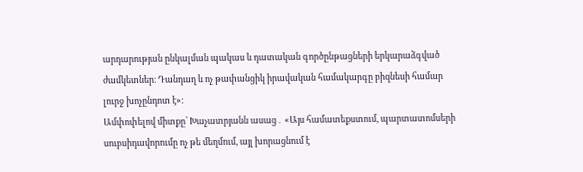արդարության ընկալման պակաս և դատական գործընթացների երկարաձգված ժամկետներ։ Դանդաղ և ոչ թափանցիկ իրավական համակարգը բիզնեսի համար լուրջ խոչընդոտ է»։
Ամփոփելով միտքը՝ Խաչատրյանն ասաց․ «Այս համատեքստում, պարտատոմսերի սուբսիդավորումը ոչ թե մեղմում, այլ խորացնում է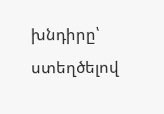խնդիրը՝ ստեղծելով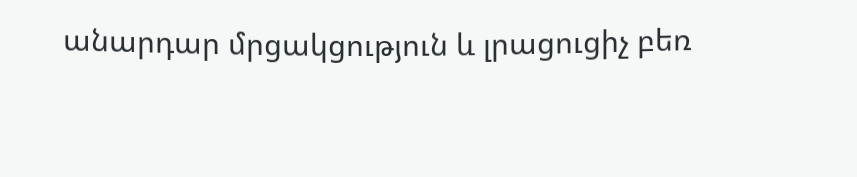անարդար մրցակցություն և լրացուցիչ բեռ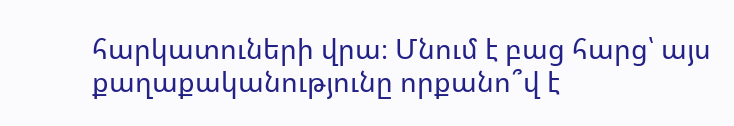հարկատուների վրա։ Մնում է բաց հարց՝ այս քաղաքականությունը որքանո՞վ է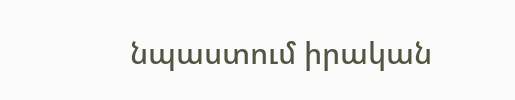նպաստում իրական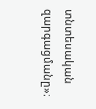տնտեսական զարգացմանը»։